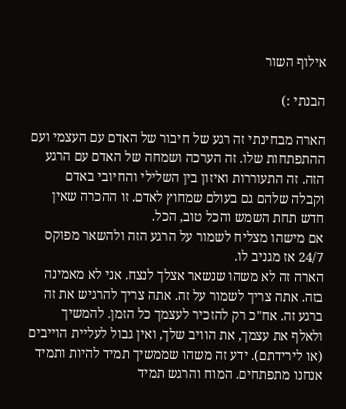אילוף השור

הבנתי :)

הארה מבחינתי זה רגע של חיבור של האדם עם העצמי ועם ההתפתחות שלו. זה הערכה ושמחה של האדם עם הרגע הזה. זה התעוררות ואיזון בין השלילי והחיובי באדם וקבלה שלהם גם בעולם שמחוץ לאדם. זו ההכרה שאין חדש תחת השמש והכל טוב, הכל.
אם מישהו מצליח לשמור על הרגע הזה ולהשאר מפוקס 24/7 אז מגניב לו.
הארה זה לא משהו שנשאר אצלך לנצח. אני לא מאמינה בזה. אתה צריך לשמור על זה. אתה צריך להרגיש את זה ברגע זה. אח"כ רק להזכיר לעצמך כל הזמן. להמשיך ולאלף את עצמך, את הוויב שלך, ואין גבול לעליית הוייבים (או לירידתם). ידע זה משהו שממשיך תמיד להיות ותמיד אנחנו מתפתחים. המוח והרגש תמיד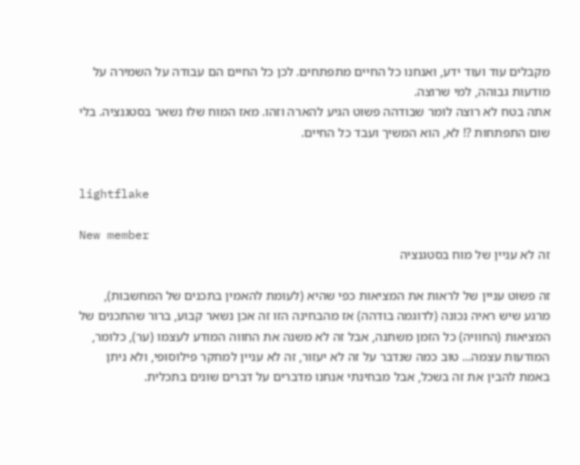מקבלים עוד ועוד ידע, ואנחנו כל החיים מתפתחים. לכן כל החיים הם עבודה על השמירה על מודעות גבוהה, למי שרוצה.
אתה בטח לא רוצה לומר שבודהה פשוט הגיע להארה וזהו. מאז המוח שלו נשאר בסטגנציה. בלי שום התפתחות ?! לא, הוא המשיך ועבד כל החיים.


lightflake

New member
זה לא עניין של מוח בסטגנציה

זה פשוט עניין של לראות את המציאות כפי שהיא (לעומת להאמין בתכנים של המחשבות), מרגע שיש ראיה נכונה (לדוגמה בודהה) אז מהבחינה הזו זה אכן נשאר קבוע, ברור שהתכנים של המציאות (החוויה) כל הזמן משתנה, אבל זה לא משנה את החווה המודע לעצמו (ער), כלומר, המודעות עצמה... טוב כמה שנדבר על זה לא יעזור, זה לא עניין למחקר פילוסופי, ולא ניתן באמת להבין את זה בשכל, אבל מבחינתי אנחנו מדברים על דברים שונים בתכלית.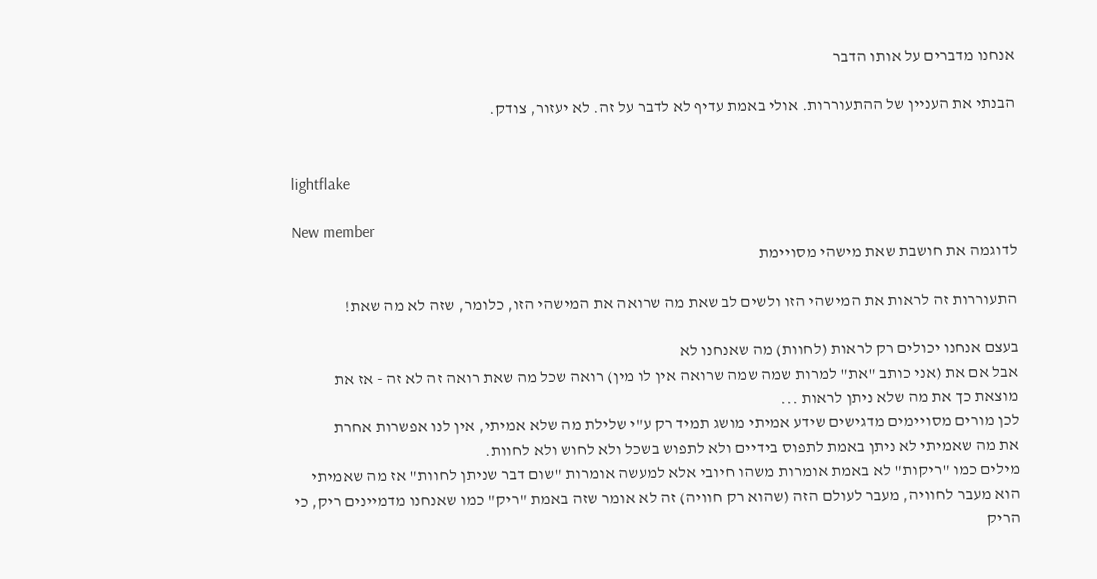אנחנו מדברים על אותו הדבר

הבנתי את העניין של ההתעוררות. אולי באמת עדיף לא לדבר על זה. לא יעזור, צודק.


lightflake

New member
לדוגמה את חושבת שאת מישהי מסויימת

התעוררות זה לראות את המישהי הזו ולשים לב שאת מה שרואה את המישהי הזו, כלומר, שזה לא מה שאת!

בעצם אנחנו יכולים רק לראות (לחוות) מה שאנחנו לא
אבל אם את (אני כותב "את" למרות שמה שמה שרואה אין לו מין) רואה שכל מה שאת רואה זה לא זה - אז את מוצאת כך את מה שלא ניתן לראות ...
לכן מורים מסויימים מדגישים שידע אמיתי מושג תמיד רק ע"י שלילת מה שלא אמיתי, אין לנו אפשרות אחרת
את מה שאמיתי לא ניתן באמת לתפוס בידיים ולא לתפוש בשכל ולא לחוש ולא לחוות.
מילים כמו "ריקות" לא באמת אומרות משהו חיובי אלא למעשה אומרות "שום דבר שניתן לחוות" אז מה שאמיתי הוא מעבר לחוויה, מעבר לעולם הזה (שהוא רק חוויה) זה לא אומר שזה באמת "ריק" כמו שאנחנו מדמיינים ריק, כי הריק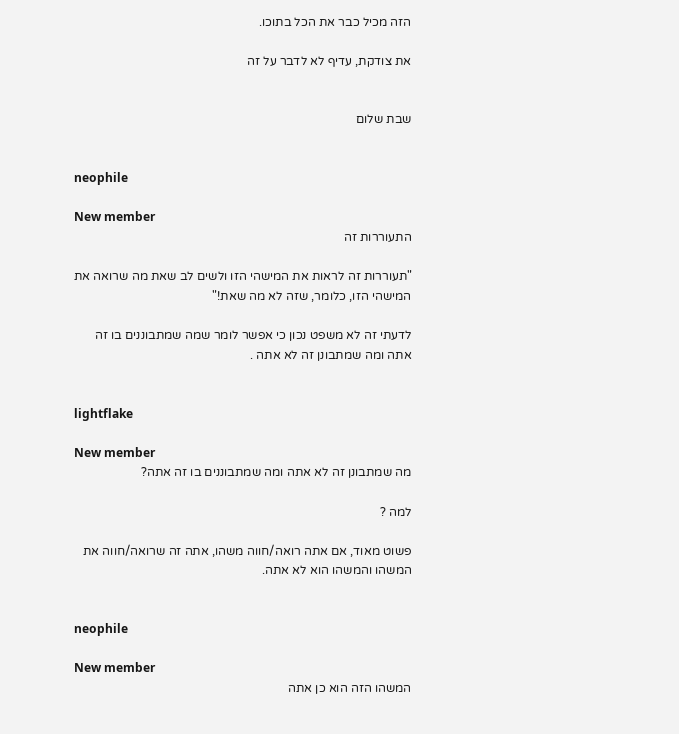הזה מכיל כבר את הכל בתוכו.

את צודקת, עדיף לא לדבר על זה


שבת שלום


neophile

New member
התעוררות זה

"תעוררות זה לראות את המישהי הזו ולשים לב שאת מה שרואה את המישהי הזו, כלומר, שזה לא מה שאת!"

לדעתי זה לא משפט נכון כי אפשר לומר שמה שמתבוננים בו זה אתה ומה שמתבונן זה לא אתה .


lightflake

New member
מה שמתבונן זה לא אתה ומה שמתבוננים בו זה אתה?

למה ?

פשוט מאוד, אם אתה רואה/חווה משהו, אתה זה שרואה/חווה את המשהו והמשהו הוא לא אתה.


neophile

New member
המשהו הזה הוא כן אתה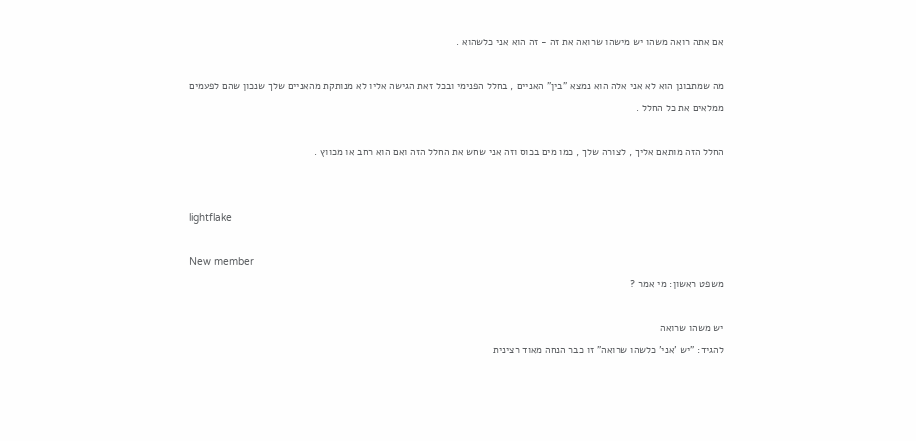אם אתה רואה משהו יש מישהו שרואה את זה - זה הוא אני כלשהוא .

מה שמתבונן הוא לא אני אלה הוא נמצא "בין" האניים , בחלל הפנימי ובכל זאת הגישה אליו לא מנותקת מהאניים שלך שנכון שהם לפעמים ממלאים את כל החלל .

החלל הזה מותאם אליך , לצורה שלך , כמו מים בכוס וזה אני שחש את החלל הזה ואם הוא רחב או מכווץ .


lightflake

New member
משפט ראשון: מי אמר ?

יש משהו שרואה
להגיד: "יש 'אני' כלשהו שרואה" זו כבר הנחה מאוד רצינית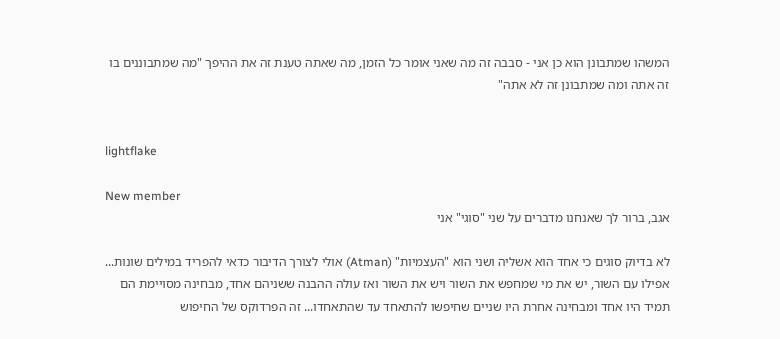המשהו שמתבונן הוא כן אני - סבבה זה מה שאני אומר כל הזמן, מה שאתה טענת זה את ההיפך "מה שמתבוננים בו זה אתה ומה שמתבונן זה לא אתה"


lightflake

New member
אגב, ברור לך שאנחנו מדברים על שני "סוגי" אני

לא בדיוק סוגים כי אחד הוא אשליה ושני הוא "העצמיות" (Atman) אולי לצורך הדיבור כדאי להפריד במילים שונות...
אפילו עם השור, יש את מי שמחפש את השור ויש את השור ואז עולה ההבנה ששניהם אחד, מבחינה מסויימת הם תמיד היו אחד ומבחינה אחרת היו שניים שחיפשו להתאחד עד שהתאחדו... זה הפרדוקס של החיפוש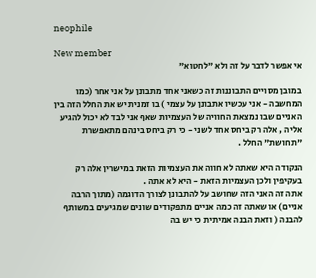neophile

New member
אי אפשר לדבר על זה ולא "לחטוא"

במובן מסויים התבוננות זה כשאני אחד מתבונן על אני אחר (כמו המחשבה - אני עכשיו אתבונן על עצמי ) בו זמנית יש את החלל הזה בין האניים שבו נמצאת החוויה של העצמיות שאף אני לבד לא יכול להגיע אליה , אלה רק ביחס אחד לשני - כי רק ביחס בינהם מתאפשרת "תחושת" החלל .

הנקודה היא שאתה לא חווה את העצמיות הזאת במישרין אלה רק בעקיפין ולכן העצמיות הזאת - היא לא אתה .
אתה זה האני הזה שחושב על להתבונן לצורך הדוגמה (מתוך הרבה אניים) או שאתה זה כמה אניים מתפקודים שונים שמגיעים במשותף להבנה ( וזאת הבנה אמיתית כי יש בה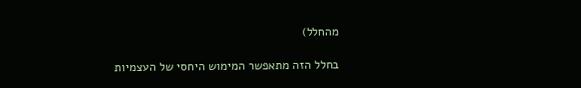מהחלל)

בחלל הזה מתאפשר המימוש היחסי של העצמיות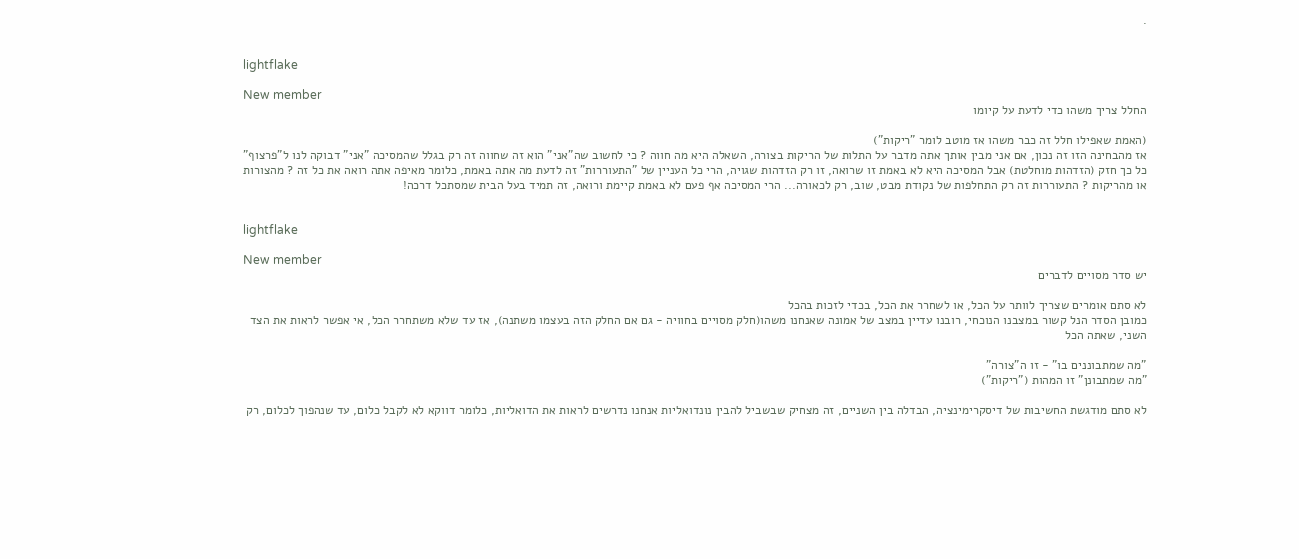.


lightflake

New member
החלל צריך משהו כדי לדעת על קיומו

(האמת שאפילו חלל זה כבר משהו אז מוטב לומר "ריקות")
אז מהבחינה הזו זה נכון, אם אני מבין אותך אתה מדבר על התלות של הריקות בצורה, השאלה היא מה חווה ? כי לחשוב שה"אני" הוא זה שחווה זה רק בגלל שהמסיכה "אני" דבוקה לנו ל"פרצוף" כל כך חזק (הזדהות מוחלטת) אבל המסיכה היא לא באמת זו שרואה, זו רק הזדהות שגויה, הרי כל העניין של "התעוררות" זה לדעת מה אתה באמת, כלומר מאיפה אתה רואה את כל זה ? מהצורות או מהריקות ? התעוררות זה רק התחלפות של נקודת מבט, שוב, רק לכאורה... הרי המסיכה אף פעם לא באמת קיימת ורואה, זה תמיד בעל הבית שמסתכל דרכה!


lightflake

New member
יש סדר מסויים לדברים

לא סתם אומרים שצריך לוותר על הכל, או לשחרר את הכל, בכדי לזכות בהכל
כמובן הסדר הנל קשור במצבנו הנוכחי, רובנו עדיין במצב של אמונה שאנחנו משהו(חלק מסויים בחוויה - גם אם החלק הזה בעצמו משתנה), אז עד שלא משתחרר הכל, אי אפשר לראות את הצד השני, שאתה הכל

"מה שמתבוננים בו" - זו ה"צורה"
"מה שמתבונן" זו המהות ("ריקות")

לא סתם מודגשת החשיבות של דיסקרימינציה, הבדלה בין השניים, זה מצחיק שבשביל להבין נונדואליות אנחנו נדרשים לראות את הדואליות, כלומר דווקא לא לקבל כלום, עד שנהפוך לכלום, רק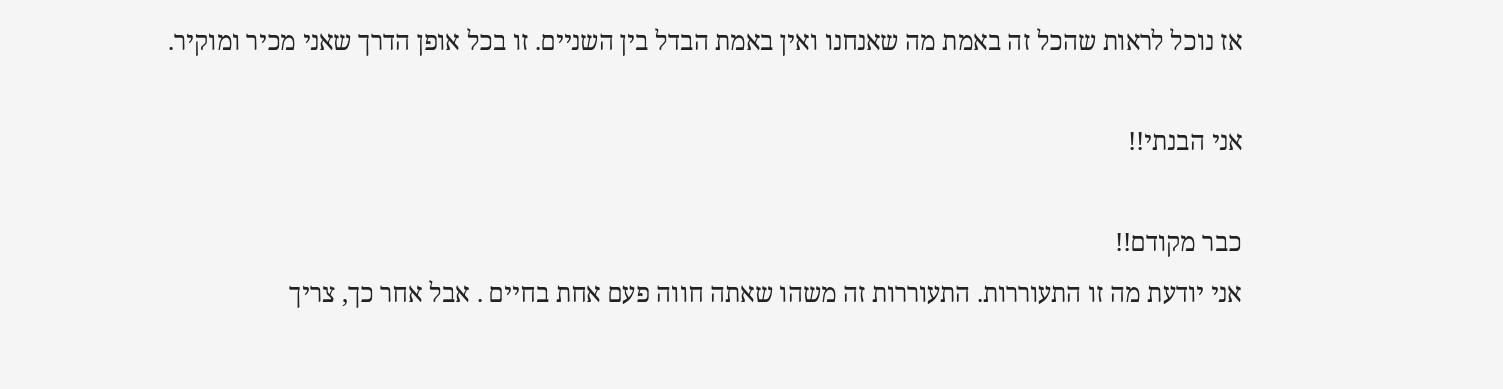אז נוכל לראות שהכל זה באמת מה שאנחנו ואין באמת הבדל בין השניים. זו בכל אופן הדרך שאני מכיר ומוקיר.

אני הבנתי!!

כבר מקודם!!
אני יודעת מה זו התעוררות. התעוררות זה משהו שאתה חווה פעם אחת בחיים . אבל אחר כך, צריך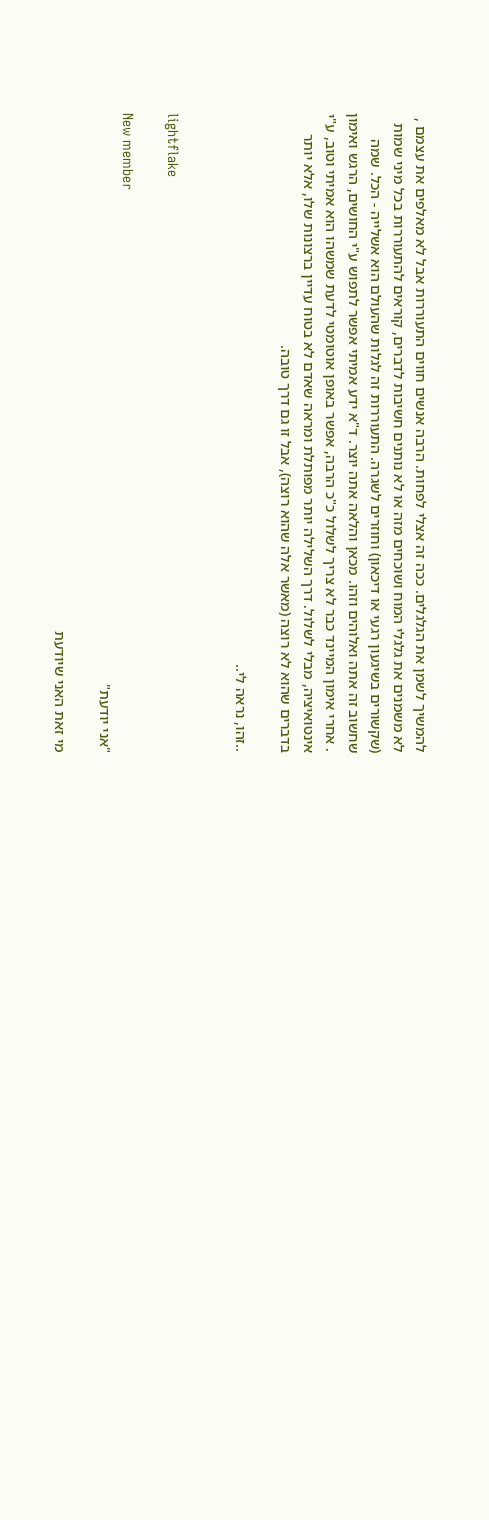להמשיך לשמן את הגלגלים. ככה זה אצלי לפחות. הרבה אנשים חווים התעוררות אבל לא מאלפים את עצמם , לא משמנים את גלגלי המוח ושוכחים מזה או לא נותנים חשיבות לדברים, קוראים להתעוררות בכל מיני שמות (שקשורים בשיגעון רגעי או דיכאון) וחוזרים לשגרה. התעוררות זה לגלות שהעולם הוא אשלייה - הכל. שמה שחשוב זה אתה ואלוהים וזהו. מכאן והלאה אתה יוצר. ד"א ידע אמיתי אפשר לתפוש ע"י החושים, הרגש ואימון . אחרי אימון המיינד כבר לא צריך לשלול כ"כ הרבה, אפשר באופן אוטומטי לדעת שמשהו הוא אמיתי וטוב, ע"י אינטואיציה, מבלי לשלול. דרך השלילה יותר מפותלת ומראה שאדם לא בטוח עדיין ברצונות שלו, אלא יותר בדברים שהוא לא רוצה (מאשר אלה שהוא רוצה), אבל זו גם דרך טובה.

..זהו, נראה לי..


lightflake

New member
"אני יודעת"

מי זאת האני שיודעת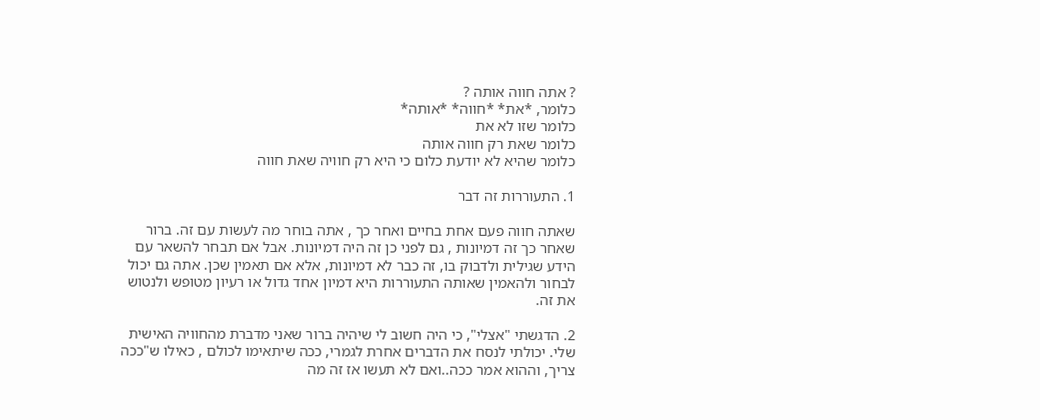? אתה חווה אותה ?
כלומר, *את* *חווה* *אותה*
כלומר שזו לא את
כלומר שאת רק חווה אותה
כלומר שהיא לא יודעת כלום כי היא רק חוויה שאת חווה

1. התעוררות זה דבר

שאתה חווה פעם אחת בחיים ואחר כך , אתה בוחר מה לעשות עם זה. ברור שאחר כך זה דמיונות , גם לפני כן זה היה דמיונות. אבל אם תבחר להשאר עם הידע שגילית ולדבוק בו, זה כבר לא דמיונות, אלא אם תאמין שכן. אתה גם יכול לבחור ולהאמין שאותה התעוררות היא דמיון אחד גדול או רעיון מטופש ולנטוש את זה.

2. הדגשתי "אצלי", כי היה חשוב לי שיהיה ברור שאני מדברת מהחוויה האישית שלי. יכולתי לנסח את הדברים אחרת לגמרי, ככה שיתאימו לכולם , כאילו ש"ככה צריך, וההוא אמר ככה..ואם לא תעשו אז זה מה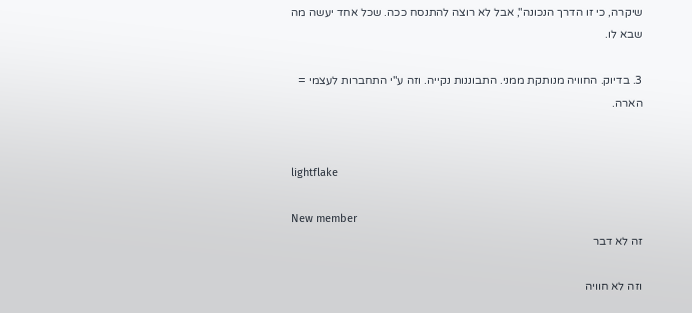שיקרה, כי זו הדרך הנכונה", אבל לא רוצה להתנסח ככה. שכל אחד יעשה מה שבא לו.

3. בדיוק. החוויה מנותקת ממני. התבוננות נקייה. וזה ע"י התחברות לעצמי = הארה.


lightflake

New member
זה לא דבר

וזה לא חוויה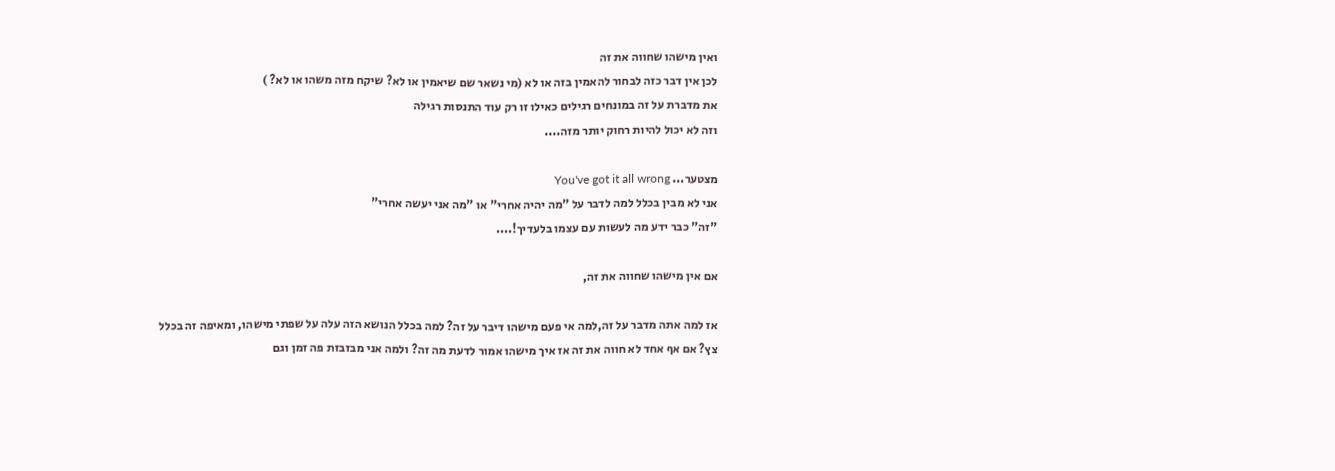ואין מישהו שחווה את זה
לכן אין דבר כזה לבחור להאמין בזה או לא (מי נשאר שם שיאמין או לא? שיקח מזה משהו או לא? )
את מדברת על זה במונחים רגילים כאילו זו רק עוד התנסות רגילה
וזה לא יכול להיות רחוק יותר מזה....

מצטער... You've got it all wrong
אני לא מבין בכלל למה לדבר על "מה יהיה אחרי" או "מה אני יעשה אחרי"
"זה" כבר ידע מה לעשות עם עצמו בלעדיך!....

אם אין מישהו שחווה את זה,

אז למה אתה מדבר על זה,למה אי פעם מישהו דיבר על זה? למה בכלל הנושא הזה עלה על שפתי מישהו, ומאיפה זה בכלל צץ? אם אף אחד לא חווה את זה אז איך מישהו אמור לדעת מה זה? ולמה אני מבזבזת פה זמן וגם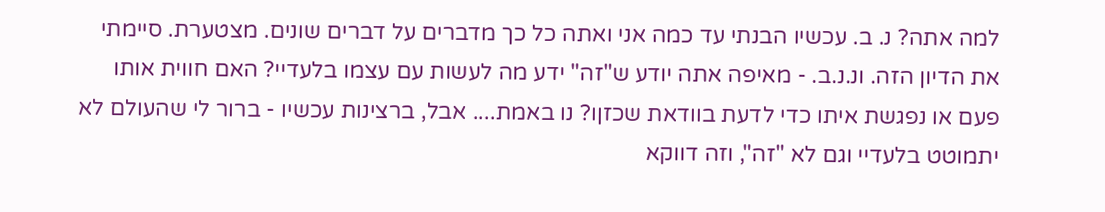למה אתה? נ. ב. עכשיו הבנתי עד כמה אני ואתה כל כך מדברים על דברים שונים. מצטערת. סיימתי את הדיון הזה. ונ.נ.ב. - מאיפה אתה יודע ש"זה" ידע מה לעשות עם עצמו בלעדיי? האם חווית אותו פעם או נפגשת איתו כדי לדעת בוודאת שכזןו? נו באמת.... אבל, ברצינות עכשיו - ברור לי שהעולם לא יתמוטט בלעדיי וגם לא "זה", וזה דווקא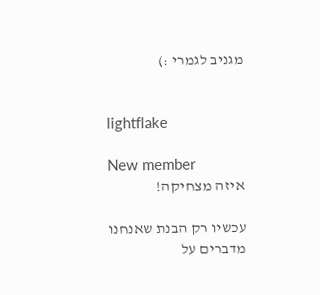מגניב לגמרי :)


lightflake

New member
איזה מצחיקה!

עכשיו רק הבנת שאנחנו מדברים על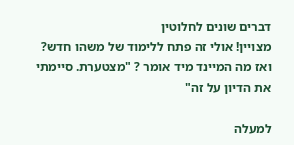דברים שונים לחלוטין
מצויין! אולי זה פתח ללימוד של משהו חדש?
ואז מה המיינד מיד אומר ? "מצטערת. סיימתי את הדיון על זה"

למעלה